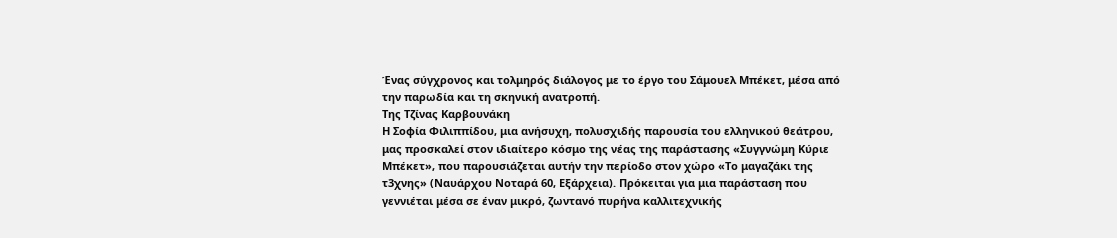Ένας σύγχρονος και τολμηρός διάλογος με το έργο του Σάμουελ Μπέκετ, μέσα από την παρωδία και τη σκηνική ανατροπή.
Της Τζίνας Καρβουνάκη
Η Σοφία Φιλιππίδου, μια ανήσυχη, πολυσχιδής παρουσία του ελληνικού θεάτρου, μας προσκαλεί στον ιδιαίτερο κόσμο της νέας της παράστασης «Συγγνώμη Κύριε Μπέκετ», που παρουσιάζεται αυτήν την περίοδο στον χώρο «Το μαγαζάκι της τ3χνης» (Ναυάρχου Νοταρά 60, Εξάρχεια). Πρόκειται για μια παράσταση που γεννιέται μέσα σε έναν μικρό, ζωντανό πυρήνα καλλιτεχνικής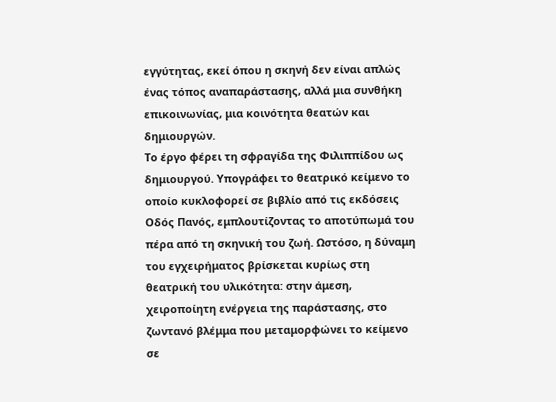εγγύτητας, εκεί όπου η σκηνή δεν είναι απλώς ένας τόπος αναπαράστασης, αλλά μια συνθήκη επικοινωνίας, μια κοινότητα θεατών και δημιουργών.
Το έργο φέρει τη σφραγίδα της Φιλιππίδου ως δημιουργού. Υπογράφει το θεατρικό κείμενο το οποίο κυκλοφορεί σε βιβλίο από τις εκδόσεις Οδός Πανός, εμπλουτίζοντας το αποτύπωμά του πέρα από τη σκηνική του ζωή. Ωστόσο, η δύναμη του εγχειρήματος βρίσκεται κυρίως στη θεατρική του υλικότητα: στην άμεση, χειροποίητη ενέργεια της παράστασης, στο ζωντανό βλέμμα που μεταμορφώνει το κείμενο σε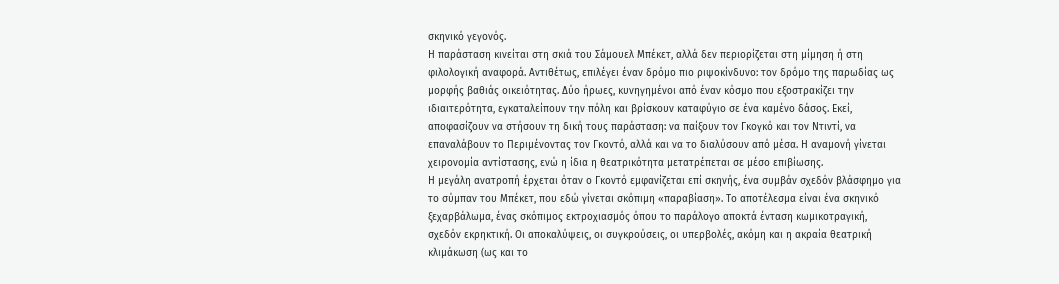σκηνικό γεγονός.
Η παράσταση κινείται στη σκιά του Σάμουελ Μπέκετ, αλλά δεν περιορίζεται στη μίμηση ή στη φιλολογική αναφορά. Αντιθέτως, επιλέγει έναν δρόμο πιο ριψοκίνδυνο: τον δρόμο της παρωδίας ως μορφής βαθιάς οικειότητας. Δύο ήρωες, κυνηγημένοι από έναν κόσμο που εξοστρακίζει την ιδιαιτερότητα, εγκαταλείπουν την πόλη και βρίσκουν καταφύγιο σε ένα καμένο δάσος. Εκεί, αποφασίζουν να στήσουν τη δική τους παράσταση: να παίξουν τον Γκογκό και τον Ντιντί, να επαναλάβουν το Περιμένοντας τον Γκοντό, αλλά και να το διαλύσουν από μέσα. Η αναμονή γίνεται χειρονομία αντίστασης, ενώ η ίδια η θεατρικότητα μετατρέπεται σε μέσο επιβίωσης.
Η μεγάλη ανατροπή έρχεται όταν ο Γκοντό εμφανίζεται επί σκηνής, ένα συμβάν σχεδόν βλάσφημο για το σύμπαν του Μπέκετ, που εδώ γίνεται σκόπιμη «παραβίαση». Το αποτέλεσμα είναι ένα σκηνικό ξεχαρβάλωμα, ένας σκόπιμος εκτροχιασμός όπου το παράλογο αποκτά ένταση κωμικοτραγική, σχεδόν εκρηκτική. Οι αποκαλύψεις, οι συγκρούσεις, οι υπερβολές, ακόμη και η ακραία θεατρική κλιμάκωση (ως και το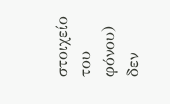στοιχείο του φόνου) δεν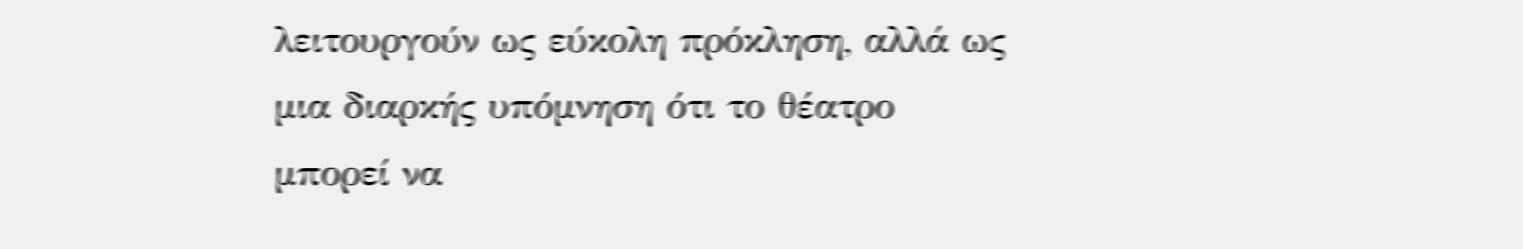λειτουργούν ως εύκολη πρόκληση, αλλά ως μια διαρκής υπόμνηση ότι το θέατρο μπορεί να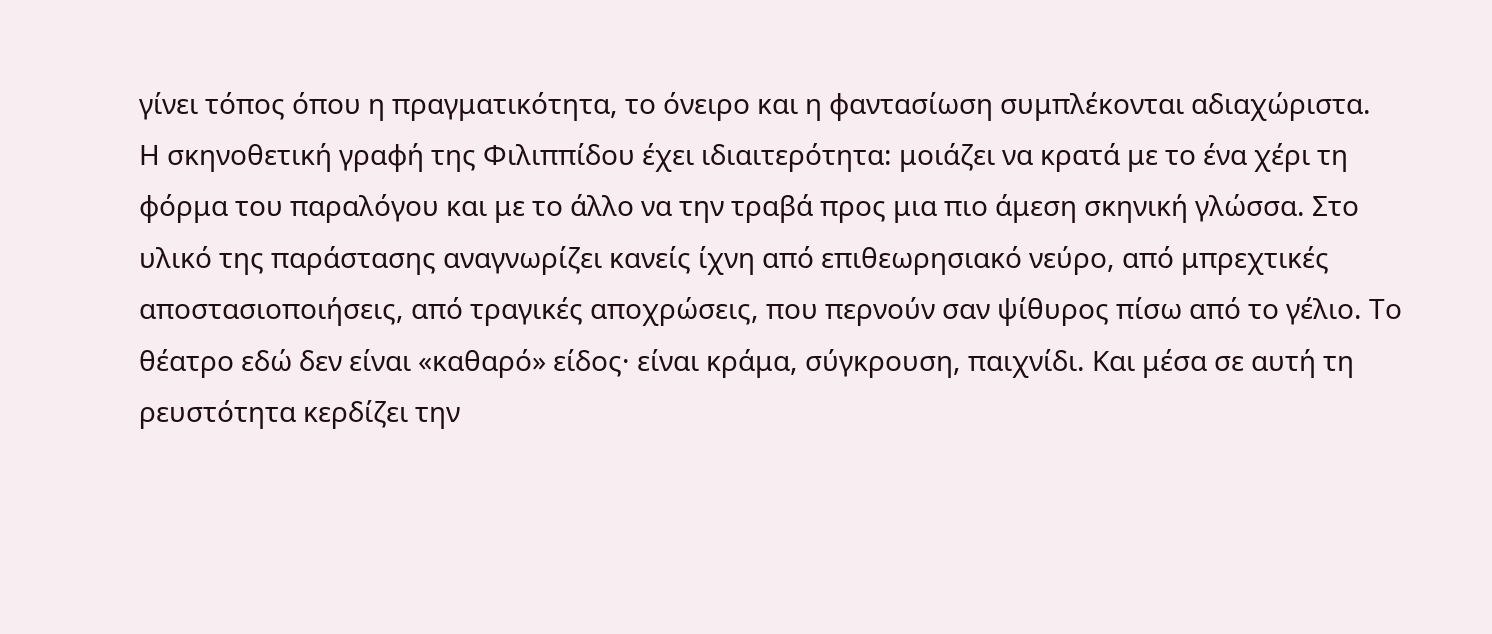γίνει τόπος όπου η πραγματικότητα, το όνειρο και η φαντασίωση συμπλέκονται αδιαχώριστα.
Η σκηνοθετική γραφή της Φιλιππίδου έχει ιδιαιτερότητα: μοιάζει να κρατά με το ένα χέρι τη φόρμα του παραλόγου και με το άλλο να την τραβά προς μια πιο άμεση σκηνική γλώσσα. Στο υλικό της παράστασης αναγνωρίζει κανείς ίχνη από επιθεωρησιακό νεύρο, από μπρεχτικές αποστασιοποιήσεις, από τραγικές αποχρώσεις, που περνούν σαν ψίθυρος πίσω από το γέλιο. Το θέατρο εδώ δεν είναι «καθαρό» είδος· είναι κράμα, σύγκρουση, παιχνίδι. Και μέσα σε αυτή τη ρευστότητα κερδίζει την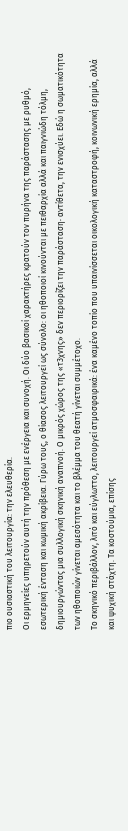πιο ουσιαστική του λειτουργία: την ελευθερία.
Οι ερμηνείες υπηρετούν αυτή την πρόθεση με ενέργεια και συνοχή. Οι δύο βασικοί χαρακτήρες κρατούν τον πυρήνα της παράστασης με ρυθμό, εσωτερική ένταση και κωμική ακρίβεια. Γύρω τους, ο θίασος λειτουργεί ως σύνολο: οι ηθοποιοί κινούνται με πειθαρχία αλλά και παιγνιώδη τόλμη, δημιουργώντας μια συλλογική σκηνική αναπνοή. Ο μικρός χώρος της «τ3χνης» δεν περιορίζει την παράσταση· αντίθετα, την ενισχύει. Εδώ η σωματικότητα των ηθοποιών γίνεται αμεσότητα και το βλέμμα του θεατή γίνεται συμμέτοχο.
Το σκηνικό περιβάλλον, λιτό και εύγλωττο, λειτουργεί ατμοσφαιρικά: ένα καμένο τοπίο που υπαινίσσεται οικολογική καταστροφή, κοινωνική ερημία, αλλά και ψυχική στάχτη. Τα κοστούμια, επίσης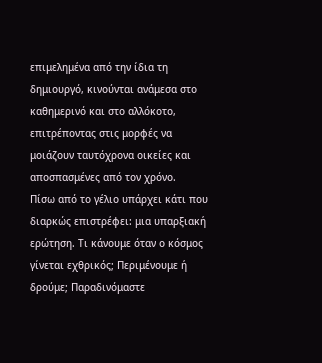επιμελημένα από την ίδια τη δημιουργό, κινούνται ανάμεσα στο καθημερινό και στο αλλόκοτο, επιτρέποντας στις μορφές να μοιάζουν ταυτόχρονα οικείες και αποσπασμένες από τον χρόνο.
Πίσω από το γέλιο υπάρχει κάτι που διαρκώς επιστρέφει: μια υπαρξιακή ερώτηση. Τι κάνουμε όταν ο κόσμος γίνεται εχθρικός; Περιμένουμε ή δρούμε; Παραδινόμαστε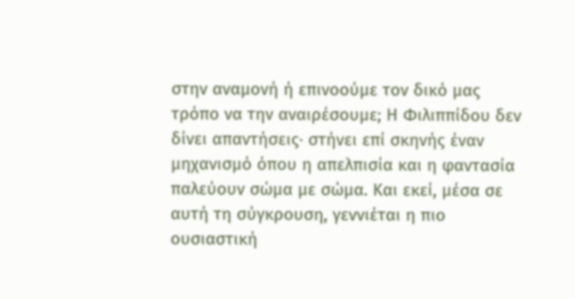στην αναμονή ή επινοούμε τον δικό μας τρόπο να την αναιρέσουμε; Η Φιλιππίδου δεν δίνει απαντήσεις· στήνει επί σκηνής έναν μηχανισμό όπου η απελπισία και η φαντασία παλεύουν σώμα με σώμα. Και εκεί, μέσα σε αυτή τη σύγκρουση, γεννιέται η πιο ουσιαστική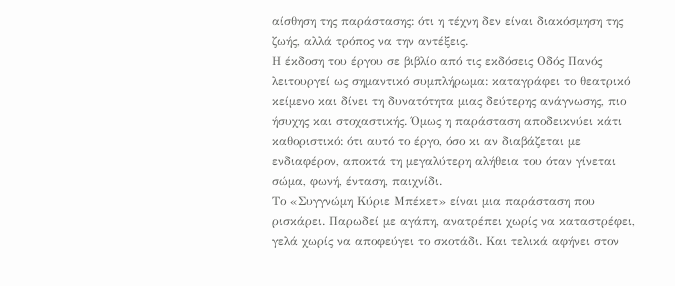αίσθηση της παράστασης: ότι η τέχνη δεν είναι διακόσμηση της ζωής, αλλά τρόπος να την αντέξεις.
Η έκδοση του έργου σε βιβλίο από τις εκδόσεις Οδός Πανός λειτουργεί ως σημαντικό συμπλήρωμα: καταγράφει το θεατρικό κείμενο και δίνει τη δυνατότητα μιας δεύτερης ανάγνωσης, πιο ήσυχης και στοχαστικής. Όμως η παράσταση αποδεικνύει κάτι καθοριστικό: ότι αυτό το έργο, όσο κι αν διαβάζεται με ενδιαφέρον, αποκτά τη μεγαλύτερη αλήθεια του όταν γίνεται σώμα, φωνή, ένταση, παιχνίδι.
Το «Συγγνώμη Κύριε Μπέκετ» είναι μια παράσταση που ρισκάρει. Παρωδεί με αγάπη, ανατρέπει χωρίς να καταστρέφει, γελά χωρίς να αποφεύγει το σκοτάδι. Και τελικά αφήνει στον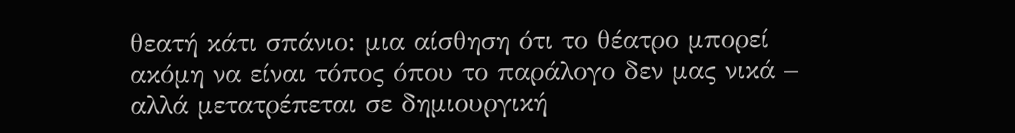θεατή κάτι σπάνιο: μια αίσθηση ότι το θέατρο μπορεί ακόμη να είναι τόπος όπου το παράλογο δεν μας νικά – αλλά μετατρέπεται σε δημιουργική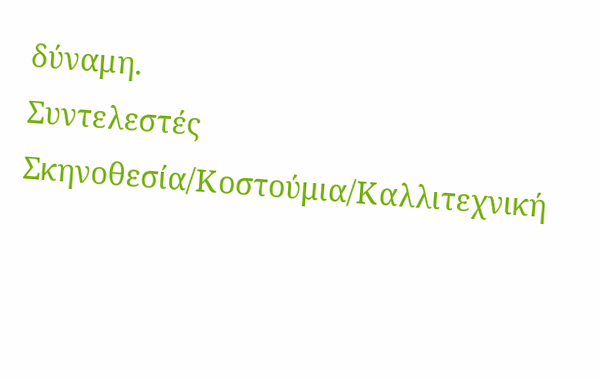δύναμη.
Συντελεστές
Σκηνοθεσία/Κοστούμια/Καλλιτεχνική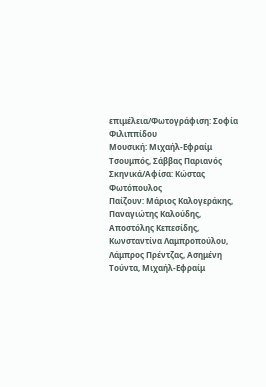επιμέλεια/Φωτογράφιση: Σοφία Φιλιππίδου
Μουσική: Μιχαήλ-Εφραίμ Τσουμπός, Σάββας Παριανός
Σκηνικά/Αφίσα: Κώστας Φωτόπουλος
Παίζουν: Μάριος Καλογεράκης, Παναγιώτης Καλούδης, Αποστόλης Κεπεσίδης, Κωνσταντίνα Λαμπροπούλου, Λάμπρος Πρέντζας, Ασημένη Τούντα, Μιχαήλ-Εφραίμ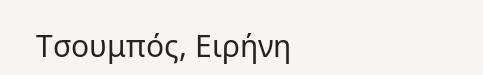Τσουμπός, Ειρήνη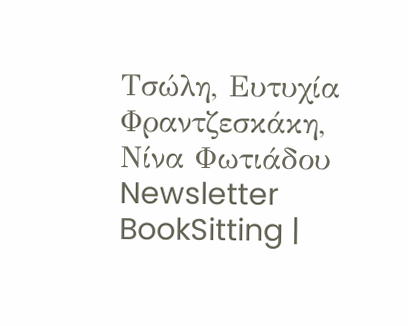Τσώλη, Ευτυχία Φραντζεσκάκη, Νίνα Φωτιάδου
Newsletter
BookSitting |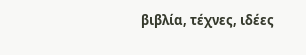βιβλία, τέχνες, ιδέες